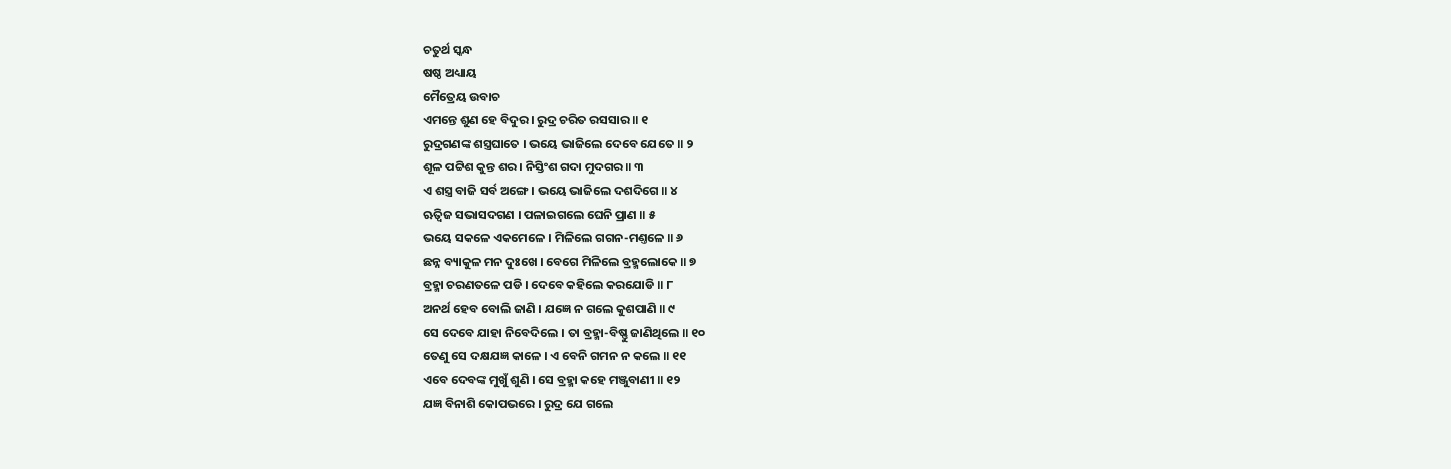ଚତୁର୍ଥ ସ୍କନ୍ଧ
ଷଷ୍ଠ ଅଧ୍ୟାୟ
ମୈତ୍ରେୟ ଉବାଚ
ଏମନ୍ତେ ଶୁଣ ହେ ବିଦୁର । ରୁଦ୍ର ଚରିତ ରସସାର ॥ ୧
ରୁଦ୍ରଗଣଙ୍କ ଶସ୍ତ୍ରଘାତେ । ଭୟେ ଭାଜିଲେ ଦେବେ ଯେତେ ॥ ୨
ଶୂଳ ପଟ୍ଟିଶ କୁନ୍ତ ଶର । ନିସ୍ତିଂଶ ଗଦା ମୁଦଗର ॥ ୩
ଏ ଶସ୍ତ୍ର ବାଜି ସର୍ବ ଅଙ୍ଗେ । ଭୟେ ଭାଜିଲେ ଦଶଦିଗେ ॥ ୪
ଋତ୍ୱିଜ ସଭାସଦଗଣ । ପଳାଇଗଲେ ଘେନି ପ୍ରାଣ ॥ ୫
ଭୟେ ସକଳେ ଏକମେଳେ । ମିଳିଲେ ଗଗନ-ମଣ୍ତଳେ ॥ ୬
ଛନ୍ନ ବ୍ୟାକୁଳ ମନ ଦୁଃଖେ । ବେଗେ ମିଳିଲେ ବ୍ରହ୍ମଲୋକେ ॥ ୭
ବ୍ରହ୍ମା ଚରଣତଳେ ପଡି । ଦେବେ କହିଲେ କରଯୋଡି ॥ ୮
ଅନର୍ଥ ହେବ ବୋଲି ଜାଣି । ଯଜ୍ଞେ ନ ଗଲେ କୁଶପାଣି ॥ ୯
ସେ ଦେବେ ଯାହା ନିବେଦିଲେ । ତା ବ୍ରହ୍ମା-ବିଷ୍ଣୁ ଜାଣିଥିଲେ ॥ ୧୦
ତେଣୁ ସେ ଦକ୍ଷଯଜ୍ଞ କାଳେ । ଏ ବେନି ଗମନ ନ କଲେ ॥ ୧୧
ଏବେ ଦେବଙ୍କ ମୁଖୁଁ ଶୁଣି । ସେ ବ୍ରହ୍ମା କହେ ମଞ୍ଜୁବାଣୀ ॥ ୧୨
ଯଜ୍ଞ ବିନାଶି କୋପଭରେ । ରୁଦ୍ର ଯେ ଗଲେ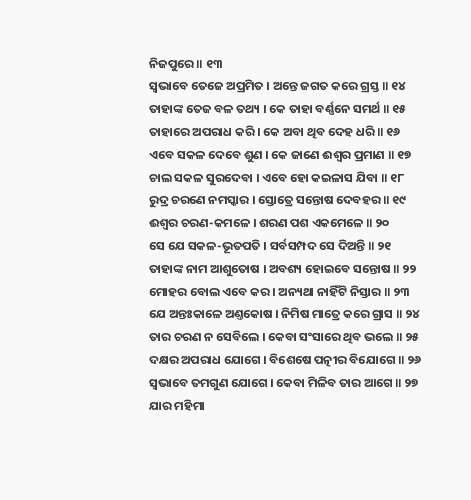ନିଜପୁରେ ॥ ୧୩
ସ୍ୱଭାବେ ତେଜେ ଅପ୍ରମିତ । ଅନ୍ତେ ଜଗତ କରେ ଗ୍ରସ୍ତ ॥ ୧୪
ତାହାଙ୍କ ତେଜ ବଳ ତଥ୍ୟ । କେ ତାହା ବର୍ଣ୍ଣନେ ସମର୍ଥ ॥ ୧୫
ତାହାରେ ଅପରାଧ କରି । କେ ଅବା ଥିବ ଦେହ ଧରି ॥ ୧୬
ଏବେ ସକଳ ଦେବେ ଶୁଣ । କେ ଜାଣେ ଈଶ୍ୱର ପ୍ରମାଣ ॥ ୧୭
ଚାଲ ସକଳ ସୁରଦେବା । ଏବେ ହୋ କଇଳାସ ଯିବା ॥ ୧୮
ରୁଦ୍ର ଚରଣେ ନମସ୍କାର । ସ୍ତୋତ୍ରେ ସନ୍ତୋଷ ଦେବହର ॥ ୧୯
ଈଶ୍ୱର ଚରଣ-କମଳେ । ଶରଣ ପଶ ଏକମେଳେ ॥ ୨୦
ସେ ଯେ ସକଳ-ଭୂତପତି । ସର୍ବସମ୍ପଦ ସେ ଦିଅନ୍ତି ॥ ୨୧
ତାହାଙ୍କ ନାମ ଆଶୁତୋଷ । ଅବଶ୍ୟ ହୋଇବେ ସନ୍ତୋଷ ॥ ୨୨
ମୋହର ବୋଲ ଏବେ କର । ଅନ୍ୟଥା ନାହିଁଟି ନିସ୍ତାର ॥ ୨୩
ଯେ ଅନ୍ତଃକାଳେ ଅଣ୍ତକୋଷ । ନିମିଷ ମାତ୍ରେ କରେ ଗ୍ରାସ ॥ ୨୪
ତାର ଚରଣ ନ ସେବିଲେ । କେବା ସଂସାରେ ଥିବ ଭଲେ ॥ ୨୫
ଦକ୍ଷର ଅପରାଧ ଯୋଗେ । ବିଶେଷେ ପତ୍ନୀର ବିଯୋଗେ ॥ ୨୬
ସ୍ୱଭାବେ ତମଗୁଣ ଯୋଗେ । କେବା ମିଳିବ ତାର ଆଗେ ॥ ୨୭
ଯାର ମହିମା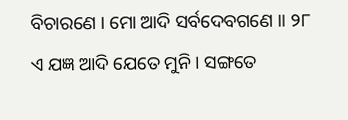ବିଚାରଣେ । ମୋ ଆଦି ସର୍ବଦେବଗଣେ ॥ ୨୮
ଏ ଯଜ୍ଞ ଆଦି ଯେତେ ମୁନି । ସଙ୍ଗତେ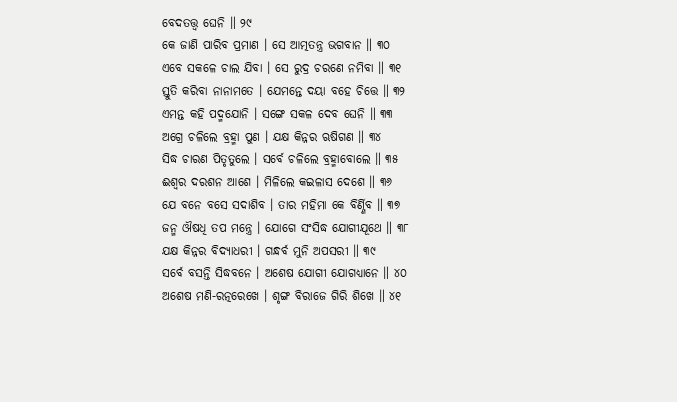ବେଦତତ୍ତ୍ୱ ଘେନି ॥ ୨୯
କେ ଜାଣି ପାରିବ ପ୍ରମାଣ । ସେ ଆତ୍ମତନ୍ତ୍ର ଭଗବାନ ॥ ୩୦
ଏବେ ସକଳେ ଚାଲ ଯିବା । ସେ ରୁଦ୍ର ଚରଣେ ନମିବା ॥ ୩୧
ସ୍ତୁତି କରିବା ନାନାମତେ । ଯେମନ୍ତେ ଦୟା ବହେ ଚିତ୍ତେ ॥ ୩୨
ଏମନ୍ତ କହି ପଦ୍ମଯୋନି । ସଙ୍ଗେ ସକଳ ଦେବ ଘେନି ॥ ୩୩
ଅଗ୍ରେ ଚଳିଲେ ବ୍ରହ୍ମା ପୁଣ । ଯକ୍ଷ କିନ୍ନର ଋଷିଗଣ ॥ ୩୪
ସିଦ୍ଧ ଚାରଣ ପିତୃତୁଲେ । ସର୍ବେ ଚଳିଲେ ବ୍ରହ୍ମାବୋଲେ ॥ ୩୫
ଈଶ୍ୱର ଦରଶନ ଆଶେ । ମିଳିଲେ କଇଳାସ ଦେଶେ ॥ ୩୬
ଯେ ବନେ ବସେ ସଦାଶିବ । ତାର ମହିମା କେ ବିର୍ଣ୍ଣିବ ॥ ୩୭
ଜନ୍ମ ଔଷଧି ତପ ମନ୍ତ୍ରେ । ଯୋଗେ ସଂସିଦ୍ଧ ଯୋଗୀଯୂଥେ ॥ ୩୮
ଯକ୍ଷ କିନ୍ନର ବିଦ୍ୟାଧରୀ । ଗନ୍ଧର୍ବ ମୁନି ଅପସରୀ ॥ ୩୯
ସର୍ବେ ବସନ୍ତି ସିଦ୍ଧବନେ । ଅଶେଷ ଯୋଗୀ ଯୋଗଧ୍ୟାନେ ॥ ୪୦
ଅଶେଷ ମଣି-ରତ୍ନରେଖେ । ଶୃଙ୍ଗ ବିରାଜେ ଗିରି ଶିଖେ ॥ ୪୧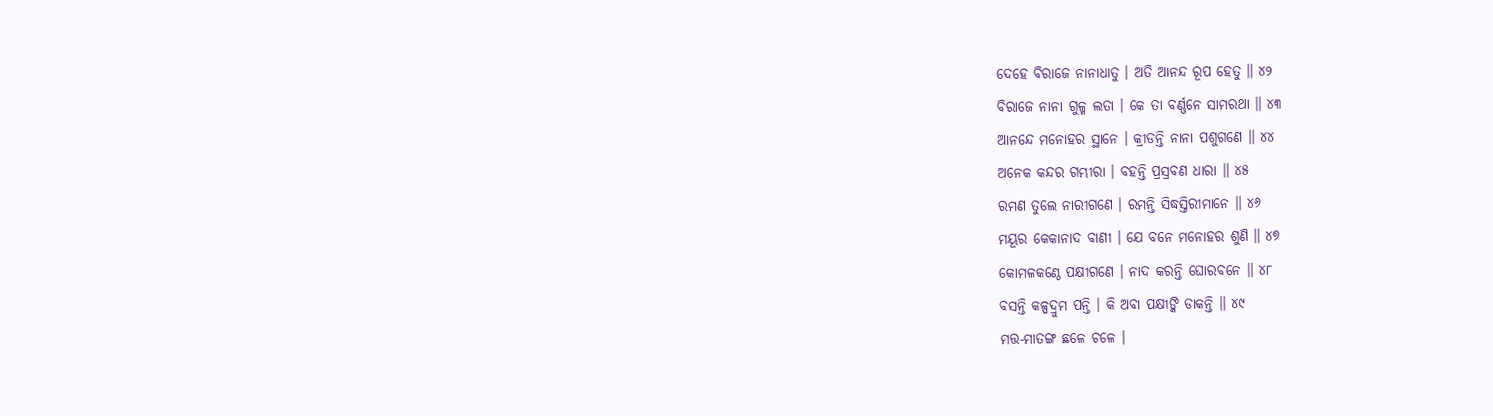ଦେହେ ବିରାଜେ ନାନାଧାତୁ । ଅତି ଆନନ୍ଦ ରୂପ ହେତୁ ॥ ୪୨
ବିରାଜେ ନାନା ଗୁଳ୍ମ ଲତା । କେ ତା ବର୍ଣ୍ଣନେ ସାମରଥା ॥ ୪୩
ଆନନ୍ଦେ ମନୋହର ସ୍ଥାନେ । କ୍ରୀଡନ୍ତି ନାନା ପଶୁଗଣେ ॥ ୪୪
ଅନେକ କନ୍ଦର ଗମ୍ଭୀରା । ବହନ୍ତି ପ୍ରସ୍ରବଣ ଧାରା ॥ ୪୫
ରମଣ ତୁଲେ ନାରୀଗଣେ । ରମନ୍ତି ସିଦ୍ଧସ୍ତିରୀମାନେ ॥ ୪୬
ମୟୂର କେକାନାଦ ବାଣୀ । ଯେ ବନେ ମନୋହର ଶୁଣି ॥ ୪୭
କୋମଳକଣ୍ଠେ ପକ୍ଷୀଗଣେ । ନାଦ କରନ୍ତି ଘୋରବନେ ॥ ୪୮
ବସନ୍ତି କଳ୍ପଦ୍ରୁମ ପନ୍ତି । କି ଅବା ପକ୍ଷୀଙ୍କି ଡାକନ୍ତି ॥ ୪୯
ମତ୍ତ-ମାତଙ୍ଗ ଛଳେ ଚଳେ ।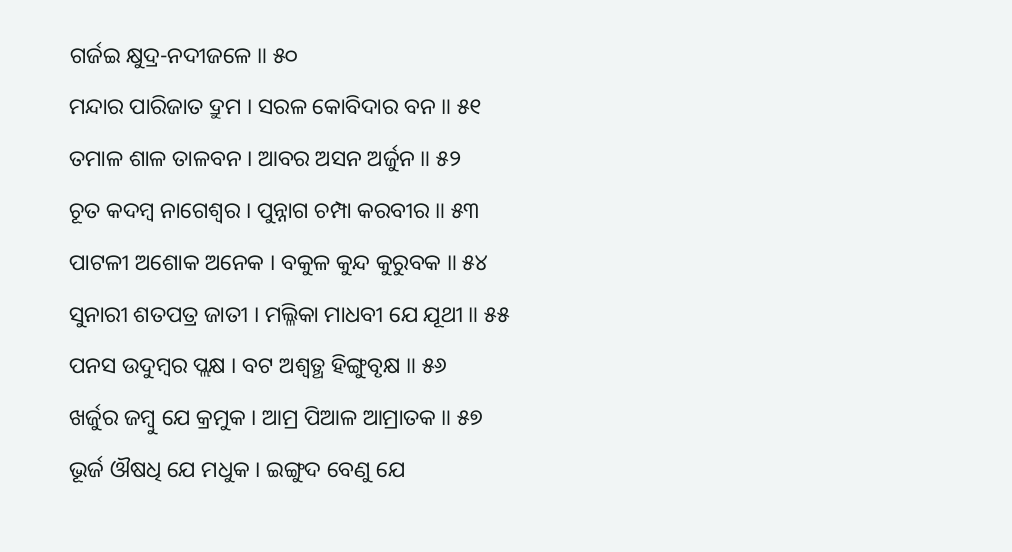ଗର୍ଜଇ କ୍ଷୁଦ୍ର-ନଦୀଜଳେ ॥ ୫୦
ମନ୍ଦାର ପାରିଜାତ ଦ୍ରୁମ । ସରଳ କୋବିଦାର ବନ ॥ ୫୧
ତମାଳ ଶାଳ ତାଳବନ । ଆବର ଅସନ ଅର୍ଜୁନ ॥ ୫୨
ଚୂତ କଦମ୍ବ ନାଗେଶ୍ୱର । ପୁନ୍ନାଗ ଚମ୍ପା କରବୀର ॥ ୫୩
ପାଟଳୀ ଅଶୋକ ଅନେକ । ବକୁଳ କୁନ୍ଦ କୁରୁବକ ॥ ୫୪
ସୁନାରୀ ଶତପତ୍ର ଜାତୀ । ମଲ୍ଳିକା ମାଧବୀ ଯେ ଯୂଥୀ ॥ ୫୫
ପନସ ଉଦୁମ୍ବର ପ୍ଲକ୍ଷ । ବଟ ଅଶ୍ୱତ୍ଥ ହିଙ୍ଗୁବୃକ୍ଷ ॥ ୫୬
ଖର୍ଜୁର ଜମ୍ବୁ ଯେ କ୍ରମୁକ । ଆମ୍ର ପିଆଳ ଆମ୍ରାତକ ॥ ୫୭
ଭୂର୍ଜ ଔଷଧି ଯେ ମଧୁକ । ଇଙ୍ଗୁଦ ବେଣୁ ଯେ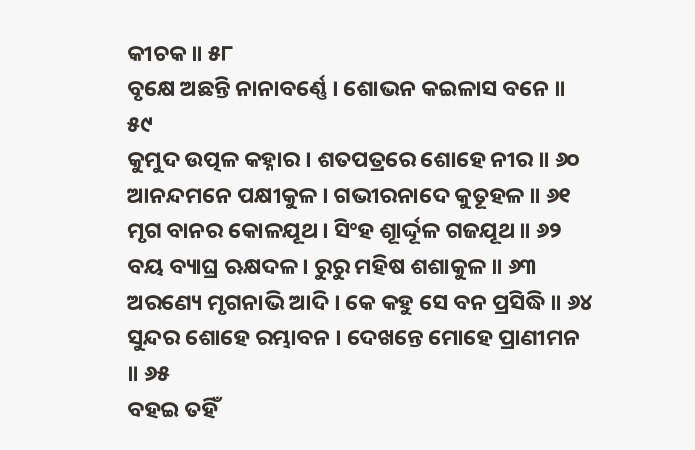କୀଚକ ॥ ୫୮
ବୃକ୍ଷେ ଅଛନ୍ତି ନାନାବର୍ଣ୍ଣେ । ଶୋଭନ କଇଳାସ ବନେ ॥ ୫୯
କୁମୁଦ ଉତ୍ପଳ କହ୍ନାର । ଶତପତ୍ରରେ ଶୋହେ ନୀର ॥ ୬୦
ଆନନ୍ଦମନେ ପକ୍ଷୀକୁଳ । ଗଭୀରନାଦେ କୁତୂହଳ ॥ ୬୧
ମୃଗ ବାନର କୋଳଯୂଥ । ସିଂହ ଶାୂର୍ଦ୍ଦୂଳ ଗଜଯୂଥ ॥ ୬୨
ବୟ ବ୍ୟାଘ୍ର ଋକ୍ଷଦଳ । ରୁରୁ ମହିଷ ଶଶାକୁଳ ॥ ୬୩
ଅରଣ୍ୟେ ମୃଗନାଭି ଆଦି । କେ କହୁ ସେ ବନ ପ୍ରସିଦ୍ଧି ॥ ୬୪
ସୁନ୍ଦର ଶୋହେ ରମ୍ଭାବନ । ଦେଖନ୍ତେ ମୋହେ ପ୍ରାଣୀମନ ॥ ୬୫
ବହଇ ତହିଁ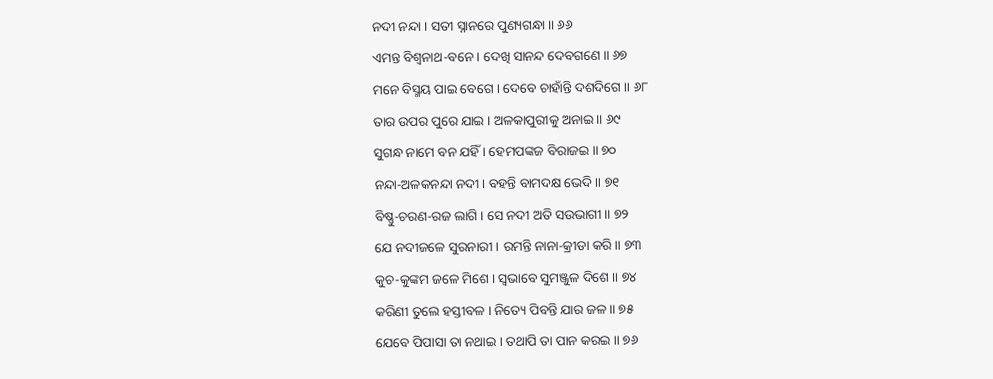ନଦୀ ନନ୍ଦା । ସତୀ ସ୍ନାନରେ ପୁଣ୍ୟଗନ୍ଧା ॥ ୬୬
ଏମନ୍ତ ବିଶ୍ୱନାଥ-ବନେ । ଦେଖି ସାନନ୍ଦ ଦେବଗଣେ ॥ ୬୭
ମନେ ବିସ୍ମୟ ପାଇ ବେଗେ । ଦେବେ ଚାହାଁନ୍ତି ଦଶଦିଗେ ॥ ୬୮
ତାର ଉପର ପୁରେ ଯାଇ । ଅଳକାପୁରୀକୁ ଅନାଇ ॥ ୬୯
ସୁଗନ୍ଧ ନାମେ ବନ ଯହିଁ । ହେମପଙ୍କଜ ବିରାଜଇ ॥ ୭୦
ନନ୍ଦା-ଅଳକନନ୍ଦା ନଦୀ । ବହନ୍ତି ବାମଦକ୍ଷ ଭେଦି ॥ ୭୧
ବିଷ୍ଣୁ-ଚରଣ-ରଜ ଲାଗି । ସେ ନଦୀ ଅତି ସଉଭାଗୀ ॥ ୭୨
ଯେ ନଦୀଜଳେ ସୁରନାରୀ । ରମନ୍ତି ନାନା-କ୍ରୀଡା କରି ॥ ୭୩
କୁଚ-କୁଙ୍କମ ଜଳେ ମିଶେ । ସ୍ୱଭାବେ ସୁମଞ୍ଜୁଳ ଦିଶେ ॥ ୭୪
କରିଣୀ ତୁଲେ ହସ୍ତୀବଳ । ନିତ୍ୟେ ପିବନ୍ତି ଯାର ଜଳ ॥ ୭୫
ଯେବେ ପିପାସା ତା ନଥାଇ । ତଥାପି ତା ପାନ କରଇ ॥ ୭୬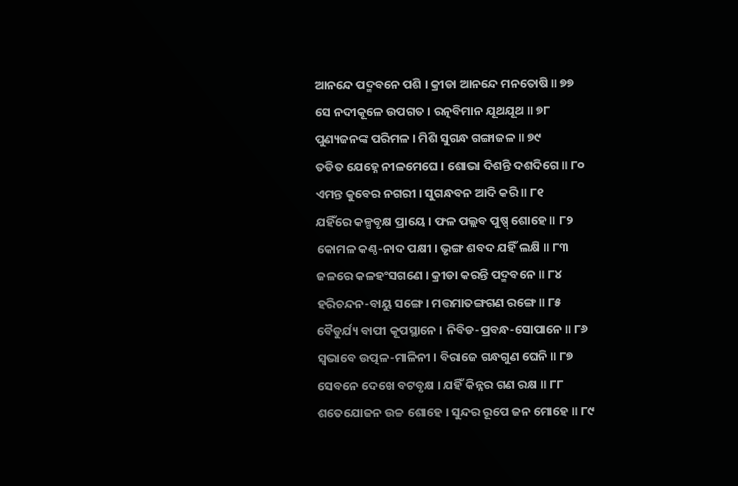ଆନନ୍ଦେ ପଦ୍ମବନେ ପଶି । କ୍ରୀଡା ଆନନ୍ଦେ ମନତୋଷି ॥ ୭୭
ସେ ନଦୀକୂଳେ ଉପଗତ । ରତ୍ନବିମାନ ଯୂଥଯୂଥ ॥ ୭୮
ପୁଣ୍ୟଜନଙ୍କ ପରିମଳ । ମିଶି ସୁଗନ୍ଧ ଗଙ୍ଗାଜଳ ॥ ୭୯
ତଡିତ ଯେହ୍ନେ ନୀଳମେଘେ । ଶୋଭା ଦିଶନ୍ତି ଦଶଦିଗେ ॥ ୮୦
ଏମନ୍ତ କୁବେର ନଗରୀ । ସୁଗନ୍ଧବନ ଆଦି କରି ॥ ୮୧
ଯହିଁରେ କଳ୍ପବୃକ୍ଷ ପ୍ରାୟେ । ଫଳ ପଲ୍ଲବ ପୁଷ୍ପ୍ ଶୋହେ ॥ ୮୨
କୋମଳ କଣ୍ଠ-ନାଦ ପକ୍ଷୀ । ଭୃଙ୍ଗ ଶବଦ ଯହିଁ ଲକ୍ଷି ॥ ୮୩
ଜଳରେ କଳହଂସଗଣେ । କ୍ରୀଡା କରନ୍ତି ପଦ୍ମବନେ ॥ ୮୪
ହରିଚନ୍ଦନ-ବାୟୁ ସଙ୍ଗେ । ମତ୍ତମାତଙ୍ଗଗଣ ରଙ୍ଗେ ॥ ୮୫
ବୈଡୁର୍ଯ୍ୟ ବାପୀ କୂପସ୍ଥାନେ । ନିବିଡ-ପ୍ରବନ୍ଧ-ସୋପାନେ ॥ ୮୬
ସ୍ୱଭାବେ ଉତ୍ପଳ-ମାଳିନୀ । ବିରାଜେ ଗନ୍ଧଗୁଣ ଘେନି ॥ ୮୭
ସେବନେ ଦେଖେ ବଟବୃକ୍ଷ । ଯହିଁ କିନ୍ନର ଗଣ ରକ୍ଷ ॥ ୮୮
ଶତେଯୋଜନ ଉଚ୍ଚ ଶୋହେ । ସୁନ୍ଦର ରୂପେ ଜନ ମୋହେ ॥ ୮୯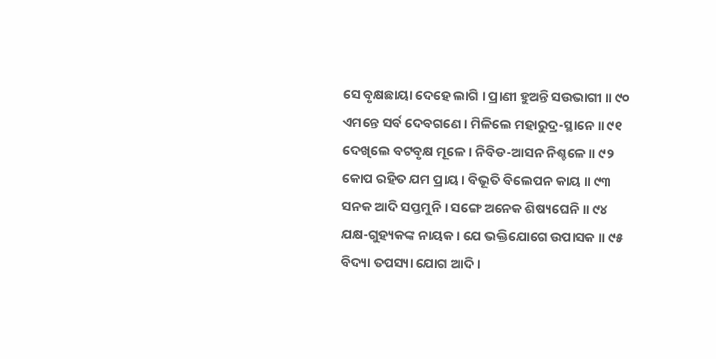ସେ ବୃକ୍ଷଛାୟା ଦେହେ ଲାଗି । ପ୍ରାଣୀ ହୁଅନ୍ତି ସଉଭାଗୀ ॥ ୯୦
ଏମନ୍ତେ ସର୍ବ ଦେବଗଣେ । ମିଳିଲେ ମହାରୁଦ୍ର-ସ୍ଥାନେ ॥ ୯୧
ଦେଖିଲେ ବଟବୃକ୍ଷ ମୂଳେ । ନିବିଡ-ଆସନ ନିଶ୍ଚଳେ ॥ ୯୨
କୋପ ରହିତ ଯମ ପ୍ରାୟ । ବିଭୂତି ବିଲେପନ କାୟ ॥ ୯୩
ସନକ ଆଦି ସପ୍ତମୁନି । ସଙ୍ଗେ ଅନେକ ଶିଷ୍ୟଘେନି ॥ ୯୪
ଯକ୍ଷ-ଗୁହ୍ୟକଙ୍କ ନାୟକ । ଯେ ଭକ୍ତିଯୋଗେ ଉପାସକ ॥ ୯୫
ବିଦ୍ୟା ତପସ୍ୟା ଯୋଗ ଆଦି ।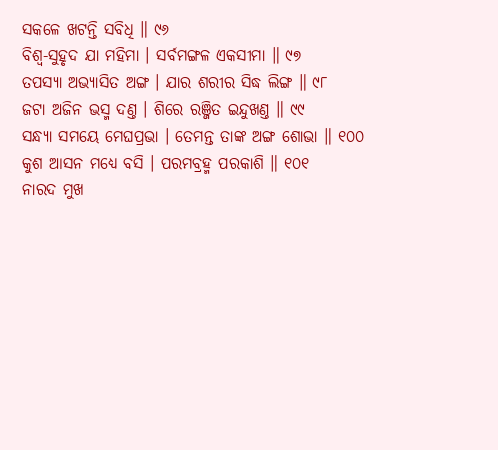ସକଳେ ଖଟନ୍ତି ସବିଧି ॥ ୯୬
ବିଶ୍ୱ-ସୁହୃଦ ଯା ମହିମା । ସର୍ବମଙ୍ଗଳ ଏକସୀମା ॥ ୯୭
ତପସ୍ୟା ଅଭ୍ୟାସିତ ଅଙ୍ଗ । ଯାର ଶରୀର ସିଦ୍ଧ ଲିଙ୍ଗ ॥ ୯୮
ଜଟା ଅଜିନ ଭସ୍ମ ଦଣ୍ତ । ଶିରେ ରଞ୍ଜିତ ଇନ୍ଦୁଖଣ୍ତ ॥ ୯୯
ସନ୍ଧ୍ୟା ସମୟେ ମେଘପ୍ରଭା । ତେମନ୍ତ ତାଙ୍କ ଅଙ୍ଗ ଶୋଭା ॥ ୧୦୦
କୁଶ ଆସନ ମଧ୍ୟେ ବସି । ପରମବ୍ରହ୍ମ ପରକାଶି ॥ ୧୦୧
ନାରଦ ମୁଖ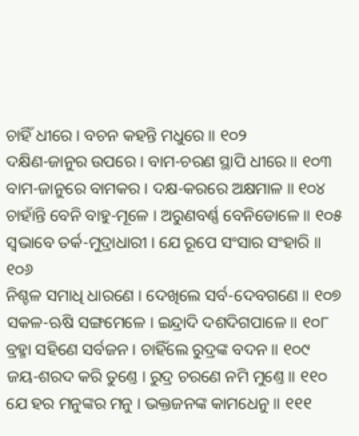ଚାହିଁ ଧୀରେ । ବଚନ କହନ୍ତି ମଧୁରେ ॥ ୧୦୨
ଦକ୍ଷିଣ-ଜାନୁର ଉପରେ । ବାମ-ଚରଣ ସ୍ଥାପି ଧୀରେ ॥ ୧୦୩
ବାମ-ଜାନୁରେ ବାମକର । ଦକ୍ଷ-କରରେ ଅକ୍ଷମାଳ ॥ ୧୦୪
ଚାହାଁନ୍ତି ବେନି ବାହୁ-ମୂଳେ । ଅରୁଣବର୍ଣ୍ଣ ବେନିଡୋଳେ ॥ ୧୦୫
ସ୍ୱଭାବେ ତର୍କ-ମୁଦ୍ରାଧାରୀ । ଯେ ରୂପେ ସଂସାର ସଂହାରି ॥ ୧୦୬
ନିଶ୍ଚଳ ସମାଧି ଧାରଣେ । ଦେଖିଲେ ସର୍ବ-ଦେବଗଣେ ॥ ୧୦୭
ସକଳ-ଋଷି ସଙ୍ଗମେଳେ । ଇନ୍ଦ୍ରାଦି ଦଶଦିଗପାଳେ ॥ ୧୦୮
ବ୍ରହ୍ମା ସହିଣେ ସର୍ବଜନ । ଚାହିଁଲେ ରୁଦ୍ରଙ୍କ ବଦନ ॥ ୧୦୯
ଜୟ-ଶରଦ କରି ତୁଣ୍ତେ । ରୁଦ୍ର ଚରଣେ ନମି ମୁଣ୍ତେ ॥ ୧୧୦
ଯେ ହର ମନୁଙ୍କର ମନୁ । ଭକ୍ତଜନଙ୍କ କାମଧେନୁ ॥ ୧୧୧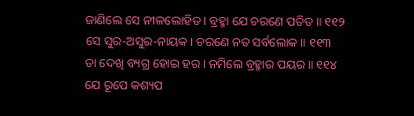ଜାଣିଲେ ସେ ନୀଳଲୋହିତ । ବ୍ରହ୍ମା ଯେ ଚରଣେ ପତିତ ॥ ୧୧୨
ସେ ସୁର-ଅସୁର-ନାୟକ । ଚରଣେ ନତ ସର୍ବଲୋକ ॥ ୧୧୩
ତା ଦେଖି ବ୍ୟଗ୍ର ହୋଇ ହର । ନମିଲେ ବ୍ରହ୍ମାର ପୟର ॥ ୧୧୪
ଯେ ରୂପେ କଶ୍ୟପ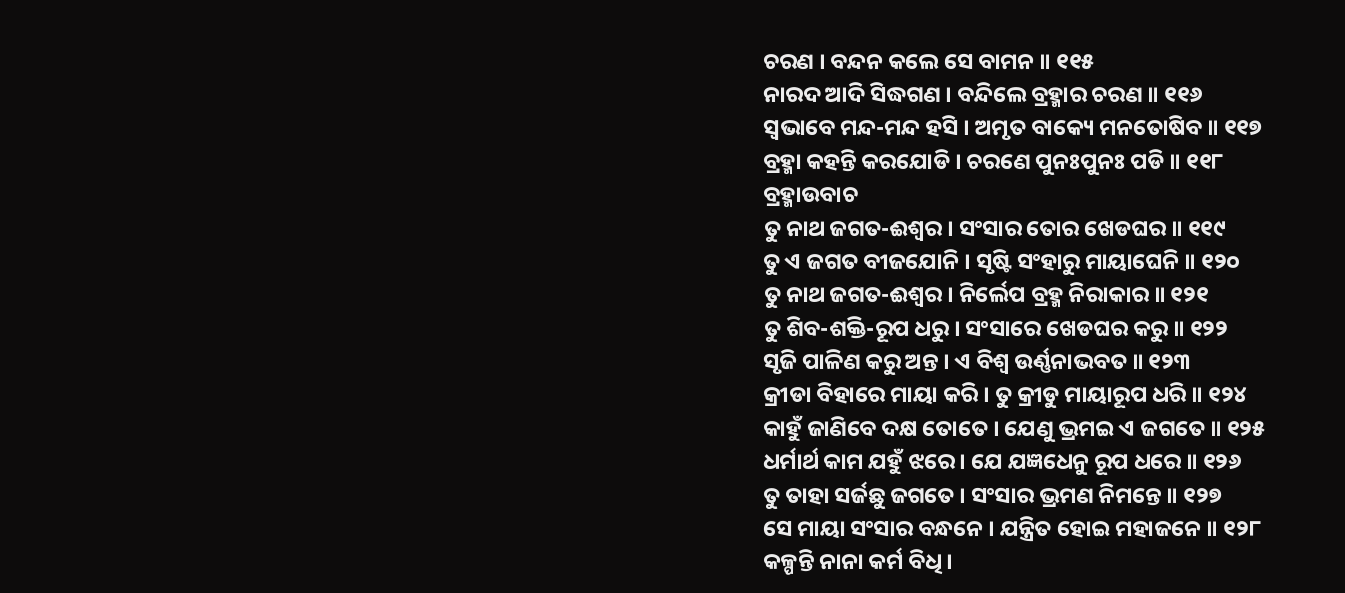ଚରଣ । ବନ୍ଦନ କଲେ ସେ ବାମନ ॥ ୧୧୫
ନାରଦ ଆଦି ସିଦ୍ଧଗଣ । ବନ୍ଦିଲେ ବ୍ରହ୍ମାର ଚରଣ ॥ ୧୧୬
ସ୍ୱଭାବେ ମନ୍ଦ-ମନ୍ଦ ହସି । ଅମୃତ ବାକ୍ୟେ ମନତୋଷିବ ॥ ୧୧୭
ବ୍ରହ୍ମା କହନ୍ତି କରଯୋଡି । ଚରଣେ ପୁନଃପୁନଃ ପଡି ॥ ୧୧୮
ବ୍ରହ୍ମାଉବାଚ
ତୁ ନାଥ ଜଗତ-ଈଶ୍ୱର । ସଂସାର ତୋର ଖେଡଘର ॥ ୧୧୯
ତୁ ଏ ଜଗତ ବୀଜଯୋନି । ସୃଷ୍ଟି ସଂହାରୁ ମାୟାଘେନି ॥ ୧୨୦
ତୁ ନାଥ ଜଗତ-ଈଶ୍ୱର । ନିର୍ଲେପ ବ୍ରହ୍ମ ନିରାକାର ॥ ୧୨୧
ତୁ ଶିବ-ଶକ୍ତି-ରୂପ ଧରୁ । ସଂସାରେ ଖେଡଘର କରୁ ॥ ୧୨୨
ସୃଜି ପାଳିଣ କରୁ ଅନ୍ତ । ଏ ବିଶ୍ୱ ଉର୍ଣ୍ଣନାଭବତ ॥ ୧୨୩
କ୍ରୀଡା ବିହାରେ ମାୟା କରି । ତୁ କ୍ରୀଡୁ ମାୟାରୂପ ଧରି ॥ ୧୨୪
କାହୁଁ ଜାଣିବେ ଦକ୍ଷ ତୋତେ । ଯେଣୁ ଭ୍ରମଇ ଏ ଜଗତେ ॥ ୧୨୫
ଧର୍ମାର୍ଥ କାମ ଯହୁଁ ଝରେ । ଯେ ଯଜ୍ଞଧେନୁ ରୂପ ଧରେ ॥ ୧୨୬
ତୁ ତାହା ସର୍ଜଛୁ ଜଗତେ । ସଂସାର ଭ୍ରମଣ ନିମନ୍ତେ ॥ ୧୨୭
ସେ ମାୟା ସଂସାର ବନ୍ଧନେ । ଯନ୍ତ୍ରିତ ହୋଇ ମହାଜନେ ॥ ୧୨୮
କଳ୍ପନ୍ତି ନାନା କର୍ମ ବିଧି ।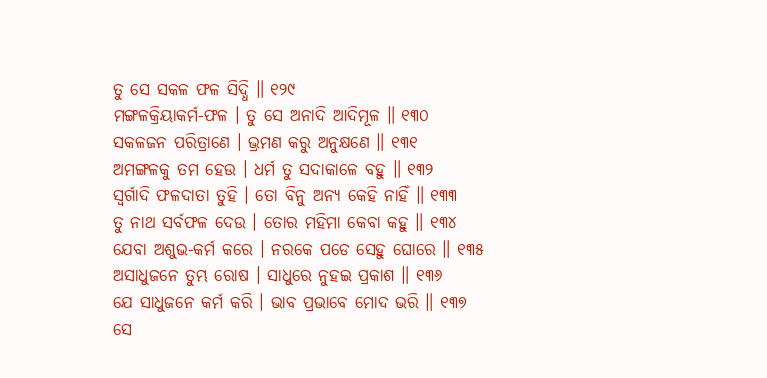ତୁ ସେ ସକଳ ଫଳ ସିଦ୍ଧି ॥ ୧୨୯
ମଙ୍ଗଳକ୍ରିୟାକର୍ମ-ଫଳ । ତୁ ସେ ଅନାଦି ଆଦିମୂଳ ॥ ୧୩୦
ସକଳଜନ ପରିତ୍ରାଣେ । ଭ୍ରମଣ କରୁ ଅନୁକ୍ଷଣେ ॥ ୧୩୧
ଅମଙ୍ଗଳକୁ ତମ ହେଉ । ଧର୍ମ ତୁ ସଦାକାଳେ ବହୁ ॥ ୧୩୨
ସ୍ୱର୍ଗାଦି ଫଳଦାତା ତୁହି । ତୋ ବିନୁ ଅନ୍ୟ କେହି ନାହିଁ ॥ ୧୩୩
ତୁ ନାଥ ସର୍ବଫଳ ଦେଉ । ତୋର ମହିମା କେବା କହୁ ॥ ୧୩୪
ଯେବା ଅଶୁଭ-କର୍ମ କରେ । ନରକେ ପଡେ ସେହୁ ଘୋରେ ॥ ୧୩୫
ଅସାଧୁଜନେ ତୁମ୍ଭ ରୋଷ । ସାଧୁରେ ନୁହଇ ପ୍ରକାଶ ॥ ୧୩୬
ଯେ ସାଧୁଜନେ କର୍ମ କରି । ଭାବ ପ୍ରଭାବେ ମୋଦ ଭରି ॥ ୧୩୭
ସେ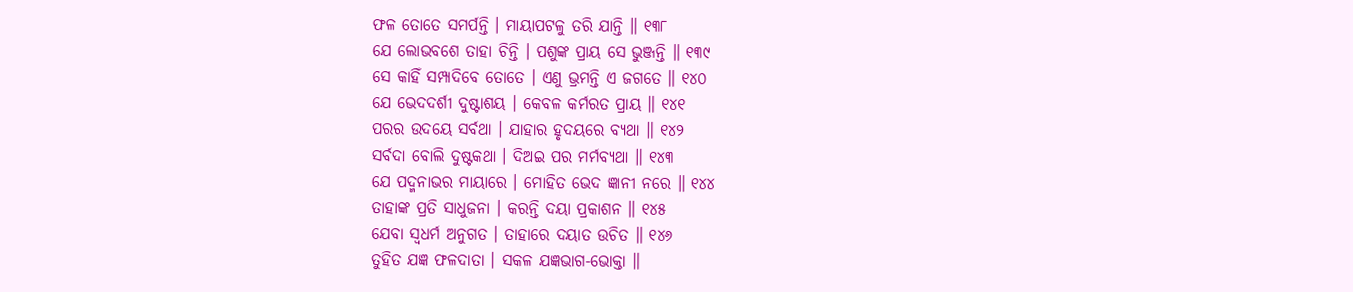ଫଳ ତୋତେ ସମର୍ପନ୍ତି । ମାୟାପଟଳୁ ତରି ଯାନ୍ତି ॥ ୧୩୮
ଯେ ଲୋଭବଶେ ତାହା ଚିନ୍ତି । ପଶୁଙ୍କ ପ୍ରାୟ ସେ ଭୁଞ୍ଜନ୍ତି ॥ ୧୩୯
ସେ କାହିଁ ସମ୍ପାଦିବେ ତୋତେ । ଏଣୁ ଭ୍ରମନ୍ତି ଏ ଜଗତେ ॥ ୧୪୦
ଯେ ଭେଦଦର୍ଶୀ ଦୁଷ୍ଟାଶୟ । କେବଳ କର୍ମରତ ପ୍ରାୟ ॥ ୧୪୧
ପରର ଉଦୟେ ସର୍ବଥା । ଯାହାର ହୃଦୟରେ ବ୍ୟଥା ॥ ୧୪୨
ସର୍ବଦା ବୋଲି ଦୁଷ୍ଟକଥା । ଦିଅଇ ପର ମର୍ମବ୍ୟଥା ॥ ୧୪୩
ଯେ ପଦ୍ମନାଭର ମାୟାରେ । ମୋହିତ ଭେଦ ଜ୍ଞାନୀ ନରେ ॥ ୧୪୪
ତାହାଙ୍କ ପ୍ରତି ସାଧୁଜନା । କରନ୍ତି ଦୟା ପ୍ରକାଶନ ॥ ୧୪୫
ଯେବା ସ୍ୱଧର୍ମ ଅନୁଗତ । ତାହାରେ ଦୟାତ ଉଚିତ ॥ ୧୪୬
ତୁହିତ ଯଜ୍ଞ ଫଳଦାତା । ସକଳ ଯଜ୍ଞଭାଗ-ଭୋକ୍ତା ॥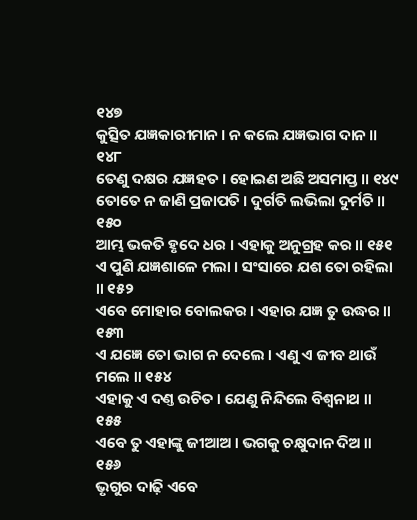୧୪୭
କୁତ୍ସିତ ଯଜ୍ଞକାରୀମାନ । ନ କଲେ ଯଜ୍ଞଭାଗ ଦାନ ॥ ୧୪୮
ତେଣୁ ଦକ୍ଷର ଯଜ୍ଞହତ । ହୋଇଣ ଅଛି ଅସମାପ୍ତ ॥ ୧୪୯
ତୋତେ ନ ଜାଣି ପ୍ରଜାପତି । ଦୁର୍ଗତି ଲଭିଲା ଦୁର୍ମତି ॥ ୧୫୦
ଆମ୍ଭ ଭକତି ହୃଦେ ଧର । ଏହାକୁ ଅନୁଗ୍ରହ କର ॥ ୧୫୧
ଏ ପୁଣି ଯଜ୍ଞଶାଳେ ମଲା । ସଂସାରେ ଯଶ ତୋ ରହିଲା ॥ ୧୫୨
ଏବେ ମୋହାର ବୋଲକର । ଏହାର ଯଜ୍ଞ ତୁ ଉଦ୍ଧର ॥ ୧୫୩
ଏ ଯଜ୍ଞେ ତୋ ଭାଗ ନ ଦେଲେ । ଏଣୁ ଏ ଜୀବ ଥାଉଁ ମଲେ ॥ ୧୫୪
ଏହାକୁ ଏ ଦଣ୍ତ ଉଚିତ । ଯେଣୁ ନିନ୍ଦିଲେ ବିଶ୍ୱନାଥ ॥ ୧୫୫
ଏବେ ତୁ ଏହାଙ୍କୁ ଜୀଆଅ । ଭଗକୁ ଚକ୍ଷୁଦାନ ଦିଅ ॥ ୧୫୬
ଭୃଗୁର ଦାଢ଼ି ଏବେ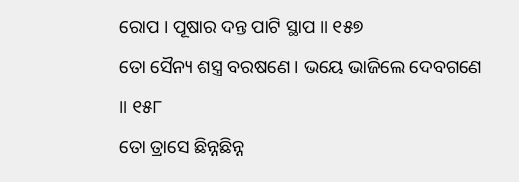ରୋପ । ପୂଷାର ଦନ୍ତ ପାଟି ସ୍ଥାପ ॥ ୧୫୭
ତୋ ସୈନ୍ୟ ଶସ୍ତ୍ର ବରଷଣେ । ଭୟେ ଭାଜିଲେ ଦେବଗଣେ ॥ ୧୫୮
ତୋ ତ୍ରାସେ ଛିନ୍ନଛିନ୍ନ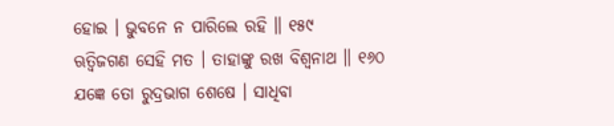ହୋଇ । ଭୁବନେ ନ ପାରିଲେ ରହି ॥ ୧୫୯
ଋତ୍ୱିଜଗଣ ସେହି ମତ । ତାହାଙ୍କୁ ରଖ ବିଶ୍ୱନାଥ ॥ ୧୬୦
ଯଜ୍ଞେ ତୋ ରୁଦ୍ରଭାଗ ଶେଷେ । ସାଧିବା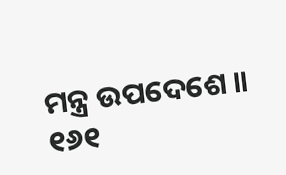ମନ୍ତ୍ର ଉପଦେଶେ ॥ ୧୬୧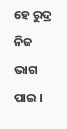ହେ ରୁଦ୍ର ନିଜ ଭାଗ ପାଇ ।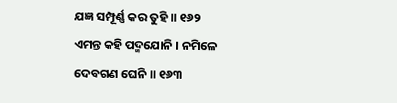ଯଜ୍ଞ ସମ୍ପୂର୍ଣ୍ଣ କର ତୁହି ॥ ୧୬୨
ଏମନ୍ତ କହି ପଦ୍ମଯୋନି । ନମିଳେ ଦେବଗଣ ଘେନି ॥ ୧୬୩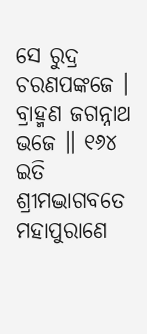ସେ ରୁଦ୍ର ଚରଣପଙ୍କଜେ । ବ୍ରାହ୍ମଣ ଜଗନ୍ନାଥ ଭଜେ ॥ ୧୬୪
ଇତି ଶ୍ରୀମଦ୍ଭାଗବତେ ମହାପୁରାଣେ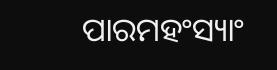ପାରମହଂସ୍ୟାଂ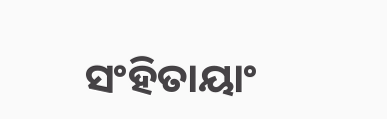ସଂହିତାୟାଂ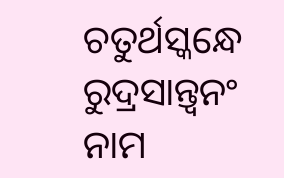ଚତୁର୍ଥସ୍କନ୍ଧେ ରୁଦ୍ରସାନ୍ତ୍ୱନଂ ନାମ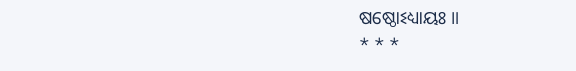ଷଷ୍ଠୋଽଧ୍ୟାୟଃ ॥
* * *